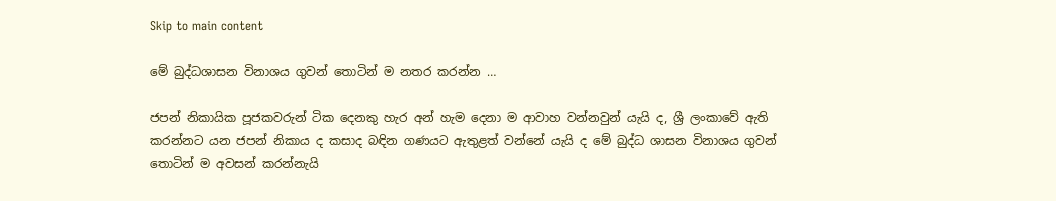Skip to main content

මේ බුද්ධශාසන විනාශය ගුවන් තොටින් ම නතර කරන්න …

ජපන් නිකායික පූජකවරුන් ටික දෙනකු හැර අන් හැම දෙනා ම ආවාහ වන්නවුන් යැයි ද, ශ්‍රී ලංකාවේ ඇති කරන්නට යන ජපන් නිකාය ද කසාද බඳින ගණයට ඇතුළත් වන්නේ යැයි ද මේ බුද්ධ ශාසන විනාශය ගුවන් තොටින් ම අවසන් කරන්නැයි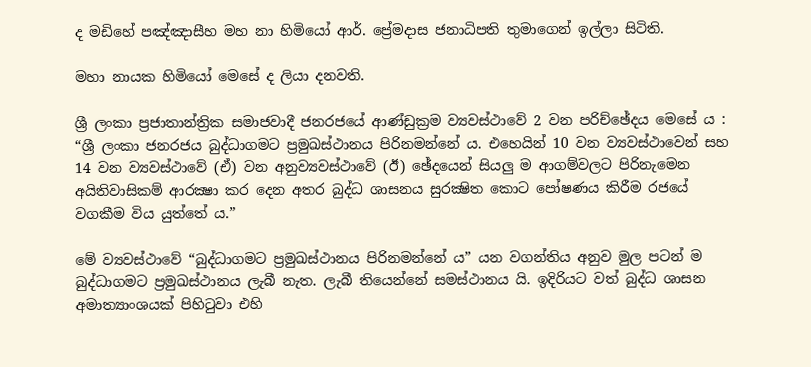ද මඩිහේ පඤ්ඤාසීහ මහ නා හිමියෝ ආර්. ප්‍රේමදාස ජනාධිපති තුමාගෙන් ඉල්ලා සිටිති.

මහා නායක හිමියෝ මෙසේ ද ලියා දනවති.

ශ්‍රී ලංකා ප්‍රජාතාන්ත්‍රික සමාජවාදී ජනරජයේ ආණ්ඩුක්‍රම ව්‍යවස්ථාවේ 2 වන පරිච්ඡේදය මෙසේ ය : “ශ්‍රී ලංකා ජනරජය බුද්ධාගමට ප්‍රමුඛස්ථානය පිරිනමන්නේ ය. එහෙයින් 10 වන ව්‍යවස්ථාවෙන් සහ 14 වන ව්‍යවස්ථාවේ (ඒ) වන අනුව්‍යවස්ථාවේ (ඊ) ඡේදයෙන් සියලු ම ආගම්වලට පිරිනැමෙන අයිතිවාසිකම් ආරක්‍ෂා කර දෙන අතර බුද්ධ ශාසනය සුරක්‍ෂිත කොට පෝෂණය කිරීම රජයේ වගකීම විය යුත්තේ ය.”

මේ ව්‍යවස්ථාවේ “බුද්ධාගමට ප්‍රමුඛස්ථානය පිරිනමන්නේ ය” යන වගන්තිය අනුව මුල පටන් ම බුද්ධාගමට ප්‍රමුඛස්ථානය ලැබී නැත. ලැබී තියෙන්නේ සමස්ථානය යි. ඉදිරියට වත් බුද්ධ ශාසන අමාත්‍යාංශයක් පිහිටුවා එහි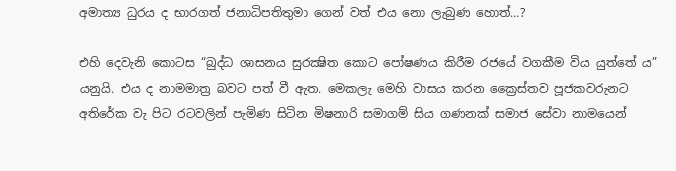අමාත්‍ය ධුරය ද භාරගත් ජනාධිපතිතුමා ගෙන් වත් එය නො ලැබුණ හොත්…?

එහි දෙවැනි කොටස “බුද්ධ ශාසනය සුරක්‍ෂිත කොට පෝෂණය කිරීම රජයේ වගකීම විය යුත්තේ ය” යනුයි. එය ද නාමමාත්‍ර බවට පත් වී ඇත. මෙකලැ මෙහි වාසය කරන ක්‍රෛස්තව පූජකවරුනට අතිරේක වැ පිට රටවලින් පැමිණ සිටින මිෂනාරි සමාගම් සිය ගණනක් සමාජ සේවා නාමයෙන්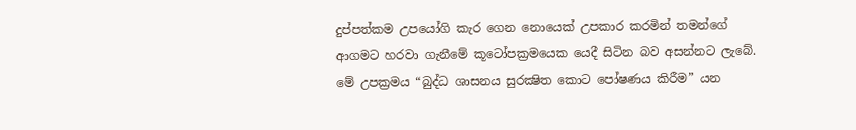දුප්පත්කම උපයෝගි කැර ගෙන නොයෙක් උපකාර කරමින් තමන්ගේ ආගමට හරවා ගැනීමේ කූටෝපක්‍රමයෙක යෙදී සිටින බව අසන්නට ලැබේ. මේ උපක්‍රමය “බුද්ධ ශාසනය සුරක්‍ෂිත කොට පෝෂණය කිරීම” යන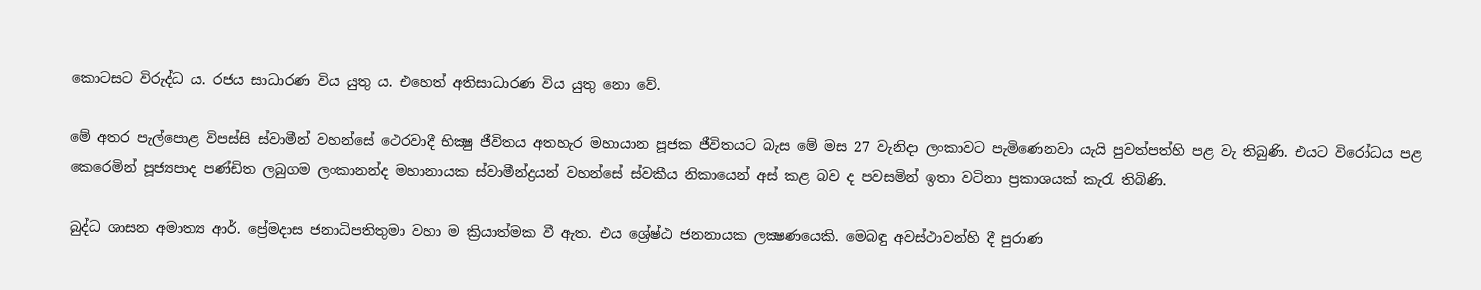කොටසට විරුද්ධ ය. රජය සාධාරණ විය යුතු ය. එහෙත් අතිසාධාරණ විය යුතු නො වේ.

මේ අතර පැල්පොළ විපස්සි ස්වාමීන් වහන්සේ ථෙරවාදී භික්‍ෂු ජීවිතය අතහැර මහායාන පූජක ජීවිතයට බැස මේ මස 27 වැනිදා ලංකාවට පැමිණෙනවා යැයි පුවත්පත්හි පළ වැ තිබුණි. එයට විරෝධය පළ කෙරෙමින් පූජ්‍යපාද පණ්ඩිත ලබුගම ලංකානන්ද මහානායක ස්වාමීන්ද්‍රයන් වහන්සේ ස්වකීය නිකායෙන් අස් කළ බව ද පවසමින් ඉතා වටිනා ප්‍රකාශයක් කැරැ තිබිණි.

බුද්ධ ශාසන අමාත්‍ය ආර්. ප්‍රේමදාස ජනාධිපතිතුමා වහා ම ක්‍රියාත්මක වී ඇත. එය ශ්‍රේෂ්ඨ ජනනායක ලක්‍ෂණයෙකි. මෙබඳු අවස්ථාවන්හි දී පුරාණ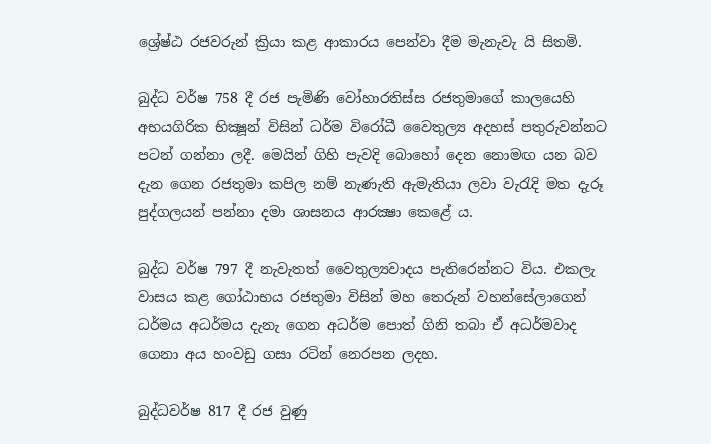ශ්‍රේෂ්ඨ රජවරුන් ක්‍රියා කළ ආකාරය පෙන්වා දීම මැනැවැ යි සිතමි.

බුද්ධ වර්ෂ 758 දී රජ පැමිණි වෝහාරතිස්ස රජතුමාගේ කාලයෙහි අභයගිරික භික්‍ෂූන් විසින් ධර්ම විරෝධී වෛතුල්‍ය අදහස් පතුරුවන්නට පටන් ගන්නා ලදී. මෙයින් ගිහි පැවදි බොහෝ දෙන නොමඟ යන බව දැන ගෙන රජතුමා කපිල නම් නැණැති ඇමැතියා ලවා වැරැදි මත දැරූ පුද්ගලයන් පන්නා දමා ශාසනය ආරක්‍ෂා කෙළේ ය.

බුද්ධ වර්ෂ 797 දී නැවැතත් වෛතුල්‍යවාදය පැතිරෙන්නට විය. එකලැ වාසය කළ ගෝඨාභය රජතුමා විසින් මහ තෙරුන් වහන්සේලාගෙන් ධර්මය අධර්මය දැනැ ගෙන අධර්ම පොත් ගිනි තබා ඒ අධර්මවාද ගෙනා අය හංවඩු ගසා රටින් නෙරපන ලදහ.

බුද්ධවර්ෂ 817 දී රජ වුණු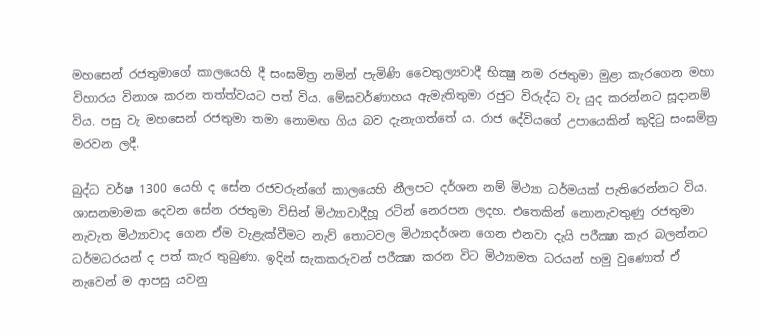මහසෙන් රජතුමාගේ කාලයෙහි දී සංඝමිත්‍ර නමින් පැමිණි වෛතුල්‍යවාදී භික්‍ෂු නම රජතුමා මුළා කැරගෙන මහා විහාරය විනාශ කරන තත්ත්වයට පත් විය. මේඝවර්ණාහය ඇමැතිතුමා රජුට විරුද්ධ වැ යුද කරන්නට සූදානම් විය. පසු වැ මහසෙන් රජතුමා තමා නොමඟ ගිය බව දැනැගත්තේ ය. රාජ දේවියගේ උපායෙකින් කුදිටු සංඝමිත්‍ර මරවන ලදී.

බුද්ධ වර්ෂ 1300 යෙහි ද සේන රජවරුන්ගේ කාලයෙහි නීලපට දර්ශන නම් මිථ්‍යා ධර්මයක් පැතිරෙන්නට විය. ශාසනමාමක දෙවන සේන රජතුමා විසින් මිථ්‍යාවාදීහූ රටින් නෙරපන ලදහ. එතෙකින් නොනැවතුණු රජතුමා නැවැත මිථ්‍යාවාද ගෙන ඒම වැළැක්වීමට නැව් තොටවල මිථ්‍යාදර්ශන ගෙන එනවා දැයි පරීක්‍ෂා කැර බලන්නට ධර්මධරයන් ද පත් කැර තුබුණා. ඉදින් සැකකරුවන් පරීක්‍ෂා කරන විට මිථ්‍යාමත ධරයන් හමු වුණොත් ඒ නැවෙන් ම ආපසු යවනු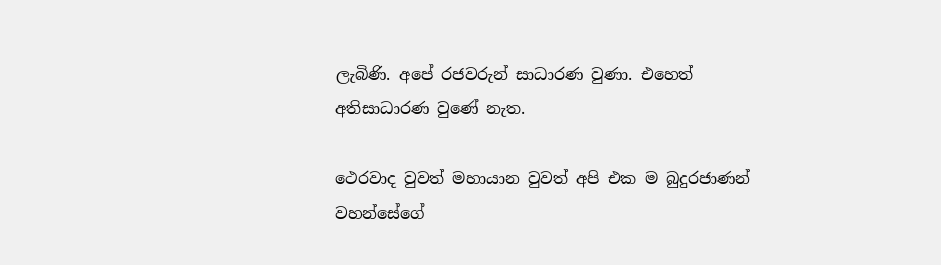ලැබිණි. අපේ රජවරුන් සාධාරණ වුණා. එහෙත් අතිසාධාරණ වුණේ නැත.

ථෙරවාද වුවත් මහායාන වුවත් අපි එක ම බුදුරජාණන් වහන්සේගේ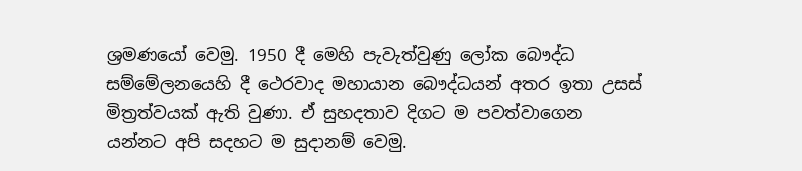ශ්‍රමණයෝ වෙමු. 1950 දී මෙහි පැවැත්වුණු ලෝක බෞද්ධ සම්මේලනයෙහි දී ථෙරවාද මහායාන බෞද්ධයන් අතර ඉතා උසස් මිත්‍රත්වයක් ඇති වුණා. ඒ සුහදතාව දිගට ම පවත්වාගෙන යන්නට අපි සදහට ම සුදානම් වෙමු.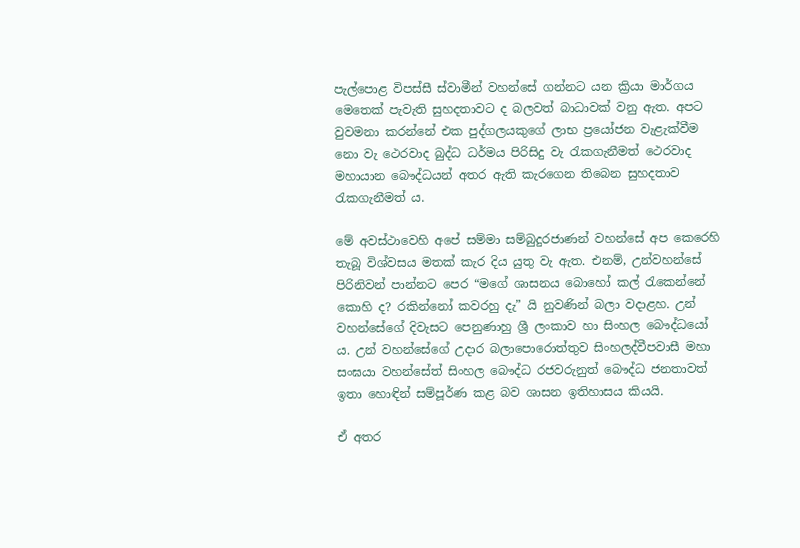පැල්පොළ විපස්සී ස්වාමීන් වහන්සේ ගන්නට යන ක්‍රියා මාර්ගය මෙතෙක් පැවැති සුහදතාවට ද බලවත් බාධාවක් වනු ඇත. අපට වුවමනා කරන්නේ එක පුද්ගලයකුගේ ලාභ ප්‍රයෝජන වැළැක්වීම නො වැ ථෙරවාද බුද්ධ ධර්මය පිරිසිදු වැ රැකගැනීමත් ථෙරවාද මහායාන බෞද්ධයන් අතර ඇති කැරගෙන තිබෙන සුහදතාව රැකගැනීමත් ය.

මේ අවස්ථාවෙහි අපේ සම්මා සම්බුදුරජාණන් වහන්සේ අප කෙරෙහි තැබූ විශ්වසය මතක් කැර දිය යුතු වැ ඇත. එනම්, උන්වහන්සේ පිරිනිවන් පාන්නට පෙර “මගේ ශාසනය බොහෝ කල් රැකෙන්නේ කොහි ද? රකින්නෝ කවරහු දැ” යි නුවණින් බලා වදාළහ. උන් වහන්සේගේ දිවැසට පෙනුණාහු ශ්‍රී ලංකාව හා සිංහල බෞද්ධයෝ ය. උන් වහන්සේගේ උදාර බලාපොරොත්තුව සිංහලද්වීපවාසී මහා සංඝයා වහන්සේත් සිංහල බෞද්ධ රජවරුනුත් බෞද්ධ ජනතාවත් ඉතා හොඳින් සම්පූර්ණ කළ බව ශාසන ඉතිහාසය කියයි.

ඒ අතර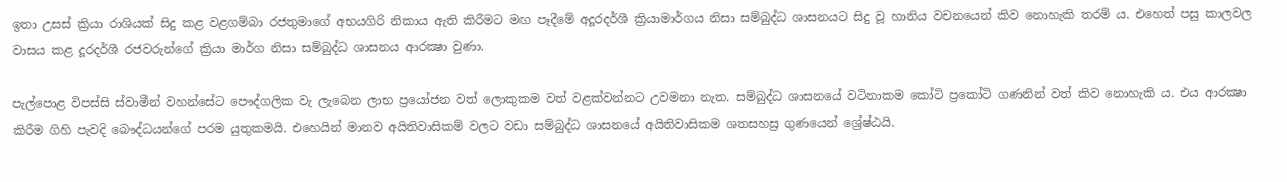ඉතා උසස් ක්‍රියා රාශියක් සිදු කළ වළගම්බා රජතුමාගේ අභයගිරි නිකාය ඇති කිරීමට මඟ පෑදීමේ අදූරදර්ශී ක්‍රියාමාර්ගය නිසා සම්බුද්ධ ශාසනයට සිදු වූ හානිය වචනයෙන් කිව නොහැකි තරම් ය. එහෙත් පසු කාලවල වාසය කළ දූරදර්ශී රජවරුන්ගේ ක්‍රියා මාර්ග නිසා සම්බුද්ධ ශාසනය ආරක්‍ෂා වුණා.

පැල්පොළ විපස්සි ස්වාමීන් වහන්සේට පෞද්ගලික වැ ලැබෙන ලාභ ප්‍රයෝජන වත් ලොකුකම වත් වළක්වන්නට උවමනා නැත. සම්බුද්ධ ශාසනයේ වටිනාකම කෝටි ප්‍රකෝටි ගණනින් වත් කිව නොහැකි ය. එය ආරක්‍ෂා කිරීම ගිහි පැවදි බෞද්ධයන්ගේ පරම යුතුකමයි. එහෙයින් මානව අයිතිවාසිකම් වලට වඩා සම්බුද්ධ ශාසනයේ අයිතිවාසිකම ශතසහස්‍ර ගුණයෙන් ශ්‍රේෂ්ඨයි.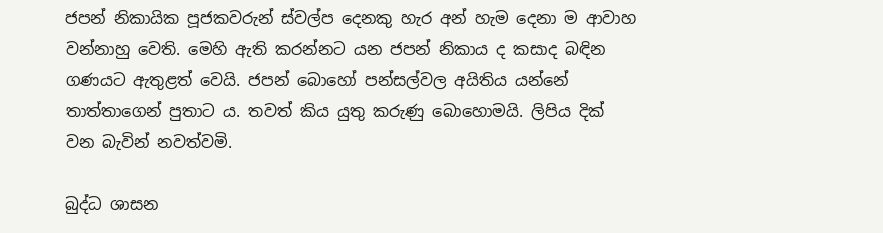ජපන් නිකායික පූජකවරුන් ස්වල්ප දෙනකු හැර අන් හැම දෙනා ම ආවාහ වන්නාහු වෙති. මෙහි ඇති කරන්නට යන ජපන් නිකාය ද කසාද බඳින ගණයට ඇතුළත් වෙයි. ජපන් බොහෝ පන්සල්වල අයිතිය යන්නේ තාත්තාගෙන් පුතාට ය. තවත් කිය යුතු කරුණු බොහොමයි. ලිපිය දික් වන බැවින් නවත්වමි.

බුද්ධ ශාසන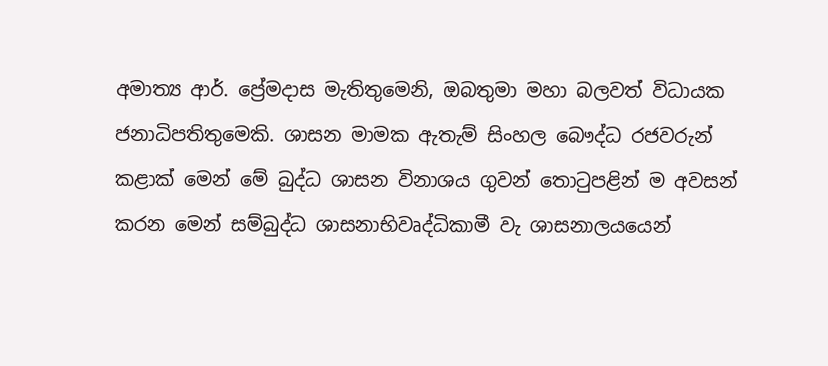අමාත්‍ය ආර්. ප්‍රේමදාස මැතිතුමෙනි, ඔබතුමා මහා බලවත් විධායක ජනාධිපතිතුමෙකි. ශාසන මාමක ඇතැම් සිංහල බෞද්ධ රජවරුන් කළාක් මෙන් මේ බුද්ධ ශාසන විනාශය ගුවන් තොටුපළින් ම අවසන් කරන මෙන් සම්බුද්ධ ශාසනාභිවෘද්ධිකාමී වැ ශාසනාලයයෙන්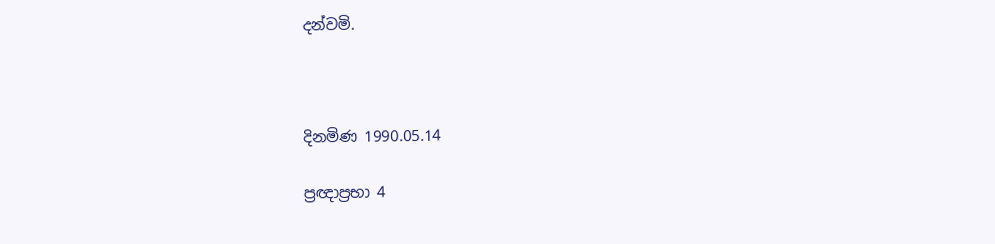දන්වමි.



දිනමිණ 1990.05.14

ප්‍රඥාප්‍රභා 4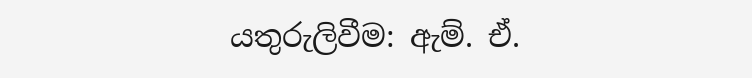යතුරුලිවීම: ඇම්. ඒ.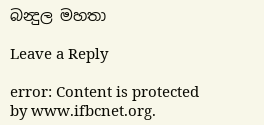බන්‍දුල මහතා

Leave a Reply

error: Content is protected by www.ifbcnet.org.